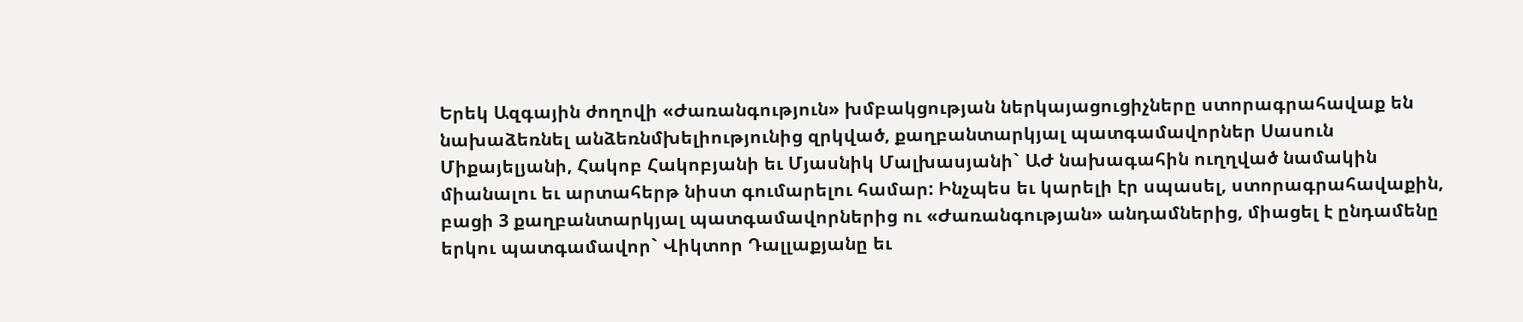Երեկ Ազգային ժողովի «Ժառանգություն» խմբակցության ներկայացուցիչները ստորագրահավաք են նախաձեռնել անձեռնմխելիությունից զրկված, քաղբանտարկյալ պատգամավորներ Սասուն Միքայելյանի, Հակոբ Հակոբյանի եւ Մյասնիկ Մալխասյանի` ԱԺ նախագահին ուղղված նամակին միանալու եւ արտահերթ նիստ գումարելու համար: Ինչպես եւ կարելի էր սպասել, ստորագրահավաքին, բացի 3 քաղբանտարկյալ պատգամավորներից ու «Ժառանգության» անդամներից, միացել է ընդամենը երկու պատգամավոր` Վիկտոր Դալլաքյանը եւ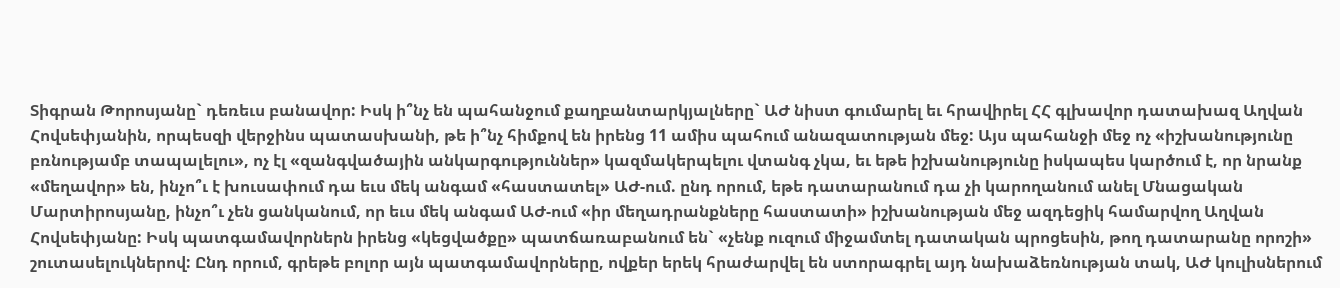Տիգրան Թորոսյանը` դեռեւս բանավոր: Իսկ ի՞նչ են պահանջում քաղբանտարկյալները` ԱԺ նիստ գումարել եւ հրավիրել ՀՀ գլխավոր դատախազ Աղվան Հովսեփյանին, որպեսզի վերջինս պատասխանի, թե ի՞նչ հիմքով են իրենց 11 ամիս պահում անազատության մեջ: Այս պահանջի մեջ ոչ «իշխանությունը բռնությամբ տապալելու», ոչ էլ «զանգվածային անկարգություններ» կազմակերպելու վտանգ չկա, եւ եթե իշխանությունը իսկապես կարծում է, որ նրանք «մեղավոր» են, ինչո՞ւ է խուսափում դա եւս մեկ անգամ «հաստատել» ԱԺ-ում. ընդ որում, եթե դատարանում դա չի կարողանում անել Մնացական Մարտիրոսյանը, ինչո՞ւ չեն ցանկանում, որ եւս մեկ անգամ ԱԺ-ում «իր մեղադրանքները հաստատի» իշխանության մեջ ազդեցիկ համարվող Աղվան Հովսեփյանը: Իսկ պատգամավորներն իրենց «կեցվածքը» պատճառաբանում են` «չենք ուզում միջամտել դատական պրոցեսին, թող դատարանը որոշի» շուտասելուկներով: Ընդ որում, գրեթե բոլոր այն պատգամավորները, ովքեր երեկ հրաժարվել են ստորագրել այդ նախաձեռնության տակ, ԱԺ կուլիսներում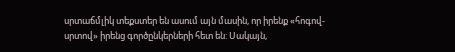սրտաճմլիկ տեքստեր են ասում այն մասին, որ իրենք «հոգով-սրտով» իրենց գործընկերների հետ են: Սակայն,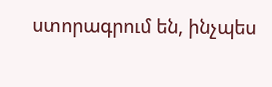ստորագրում են, ինչպես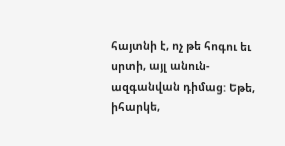հայտնի է, ոչ թե հոգու եւ սրտի, այլ անուն-ազգանվան դիմաց: Եթե, իհարկե,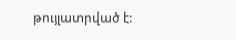թույլատրված է: